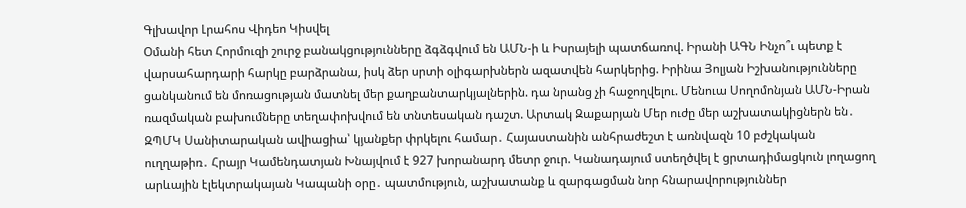Գլխավոր Լրահոս Վիդեո Կիսվել
Օմանի հետ Հորմուզի շուրջ բանակցությունները ձգձգվում են ԱՄՆ-ի և Իսրայելի պատճառով. Իրանի ԱԳՆ Ինչո՞ւ պետք է վարսահարդարի հարկը բարձրանա, իսկ ձեր սրտի օլիգարխներն ազատվեն հարկերից. Իրինա Յոլյան Իշխանությունները ցանկանում են մոռացության մատնել մեր քաղբանտարկյալներին. դա նրանց չի հաջողվելու. Մենուա Սողոմոնյան ԱՄՆ-Իրան ռազմական բախումները տեղափոխվում են տնտեսական դաշտ. Արտակ Զաքարյան Մեր ուժը մեր աշխատակիցներն են․ ԶՊՄԿ Սանիտարական ավիացիա՝ կյանքեր փրկելու համար․ Հայաստանին անհրաժեշտ է առնվազն 10 բժշկական ուղղաթիռ․ Հրայր Կամենդատյան Խնայվում է 927 խորանարդ մետր ջուր. Կանադայում ստեղծվել է ցրտադիմացկուն լողացող արևային էլեկտրակայան Կապանի օրը․ պատմություն, աշխատանք և զարգացման նոր հնարավորություններ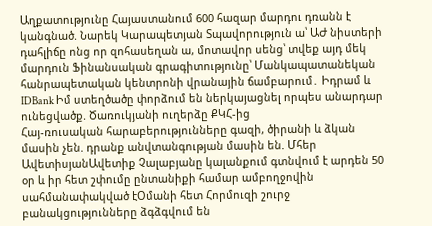Աղքատությունը Հայաստանում 600 հազար մարդու դռանն է կանգնած. Նարեկ Կարապետյան Տպավորություն ա՝ ԱԺ նիստերի դահլիճը ոնց որ զոհասեղան ա, մոտավոր սենց՝ տվեք այդ մեկ մարդուն Ֆինանսական գրագիտությունը՝ Մանկապատանեկան հանրապետական կենտրոնի վրանային ճամբարում․ Իդրամ և IDBank Իմ ստեղծածը փորձում են ներկայացնել որպես անարդար ունեցվածք. Ծառուկյանի ուղերձը ՔԿՀ-ից
Հայ-ռուսական հարաբերությունները գազի, ծիրանի և ձկան մասին չեն. դրանք անվտանգության մասին են. Մհեր ԱվետիսյանԱվետիք Չալաբյանը կալանքում գտնվում է արդեն 50 օր և իր հետ շփումը ընտանիքի համար ամբողջովին սահմանափակված էՕմանի հետ Հորմուզի շուրջ բանակցությունները ձգձգվում են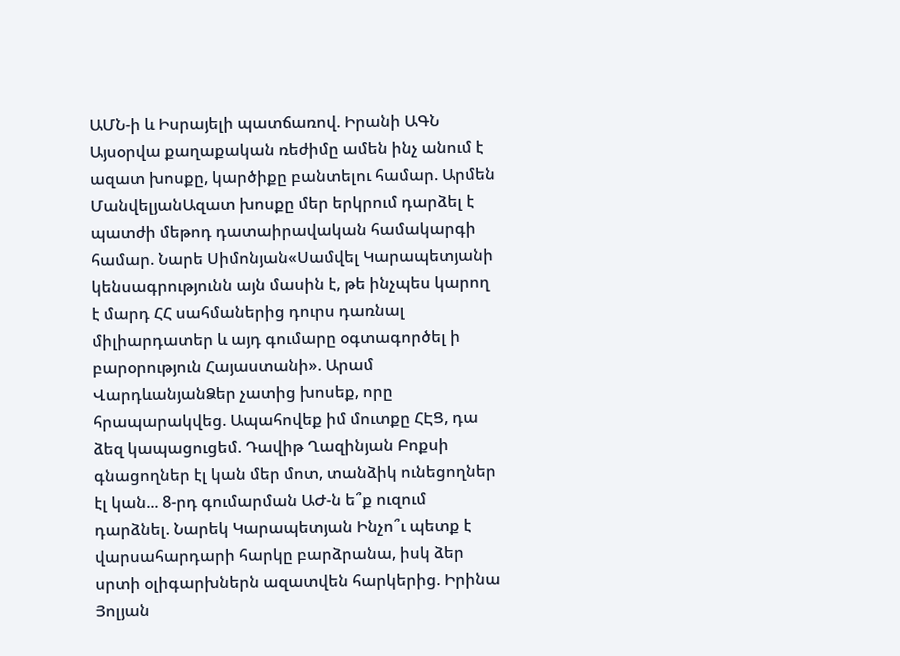ԱՄՆ-ի և Իսրայելի պատճառով. Իրանի ԱԳՆ Այսօրվա քաղաքական ռեժիմը ամեն ինչ անում է ազատ խոսքը, կարծիքը բանտելու համար. Արմեն ՄանվելյանԱզատ խոսքը մեր երկրում դարձել է պատժի մեթոդ դատաիրավական համակարգի համար. Նարե Սիմոնյան«Սամվել Կարապետյանի կենսագրությունն այն մասին է, թե ինչպես կարող է մարդ ՀՀ սահմաներից դուրս դառնալ միլիարդատեր և այդ գումարը օգտագործել ի բարօրություն Հայաստանի». Արամ ՎարդևանյանՁեր չատից խոսեք, որը հրապարակվեց. Ապահովեք իմ մուտքը ՀԷՑ, դա ձեզ կապացուցեմ. Դավիթ Ղազինյան Բոքսի գնացողներ էլ կան մեր մոտ, տանձիկ ունեցողներ էլ կան... 8-րդ գումարման ԱԺ-ն ե՞ք ուզում դարձնել. Նարեկ Կարապետյան Ինչո՞ւ պետք է վարսահարդարի հարկը բարձրանա, իսկ ձեր սրտի օլիգարխներն ազատվեն հարկերից. Իրինա Յոլյան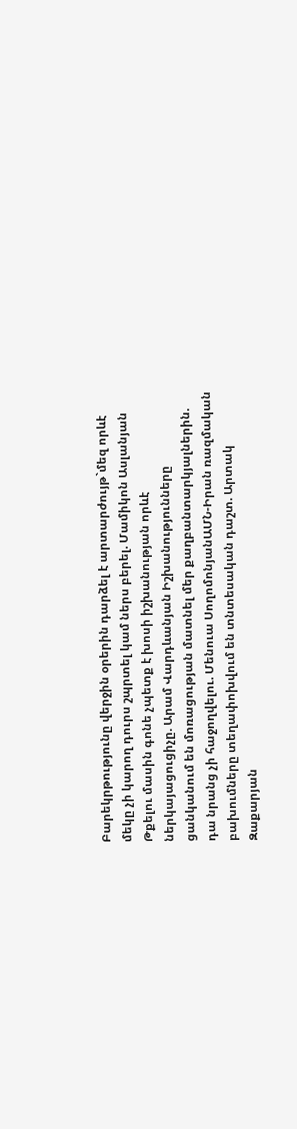Բարեկրթությունը վերջին օրերին դարձել է արտարժույթ`մեզ որևէ մեկը չի կարող դուրս շպրտել կամ ներս բերել. Մամիկոն Ասլանյան Թքելու մասին գոնե չպետք է խոսի իշխանության որևէ ներկայացուցիչը. Արամ Վարդևանյան Իշխանությունները ցանկանում են մոռացության մատնել մեր քաղբանտարկյալներին. դա նրանց չի հաջողվելու. Մենուա ՍողոմոնյանԱՄՆ-Իրան ռազմական բախումները տեղափոխվում են տնտեսական դաշտ. Արտակ Զաքարյան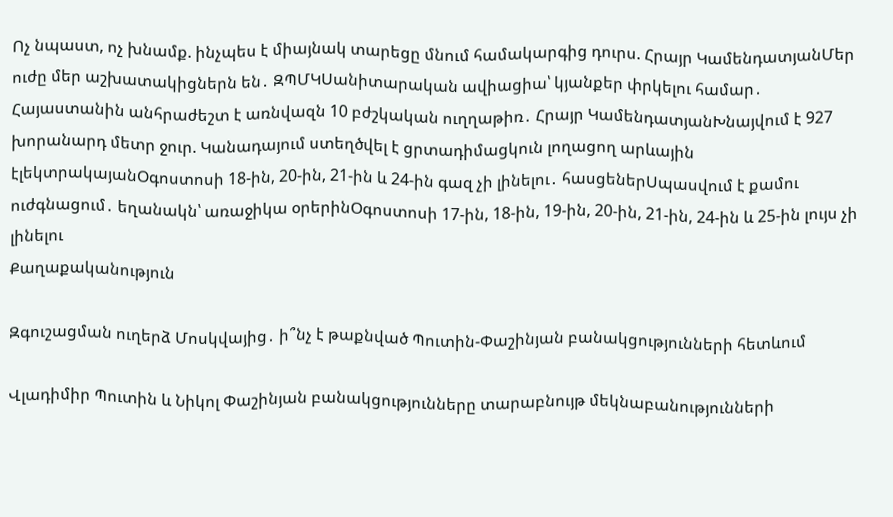Ոչ նպաստ, ոչ խնամք. ինչպես է միայնակ տարեցը մնում համակարգից դուրս. Հրայր ԿամենդատյանՄեր ուժը մեր աշխատակիցներն են․ ԶՊՄԿՍանիտարական ավիացիա՝ կյանքեր փրկելու համար․ Հայաստանին անհրաժեշտ է առնվազն 10 բժշկական ուղղաթիռ․ Հրայր ԿամենդատյանԽնայվում է 927 խորանարդ մետր ջուր. Կանադայում ստեղծվել է ցրտադիմացկուն լողացող արևային էլեկտրակայանՕգոստոսի 18-ին, 20-ին, 21-ին և 24-ին գազ չի լինելու․ հասցեներՍպասվում է քամու ուժգնացում․ եղանակն՝ առաջիկա օրերինՕգոստոսի 17-ին, 18-ին, 19-ին, 20-ին, 21-ին, 24-ին և 25-ին լույս չի լինելու
Քաղաքականություն

Զգուշացման ուղերձ Մոսկվայից․ ի՞նչ է թաքնված Պուտին-Փաշինյան բանակցությունների հետևում

Վլադիմիր Պուտին և Նիկոլ Փաշինյան բանակցությունները տարաբնույթ մեկնաբանությունների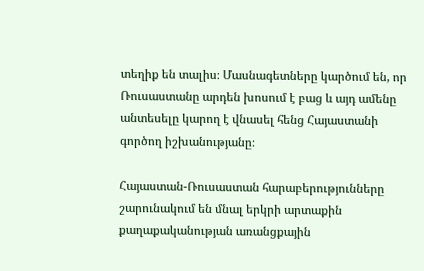տեղիք են տալիս։ Մասնագետները կարծում են, որ Ռուսաստանը արդեն խոսում է բաց և այդ ամենը անտեսելը կարող է վնասել հենց Հայաստանի գործող իշխանությանը։

Հայաստան-Ռուսաստան հարաբերությունները շարունակում են մնալ երկրի արտաքին քաղաքականության առանցքային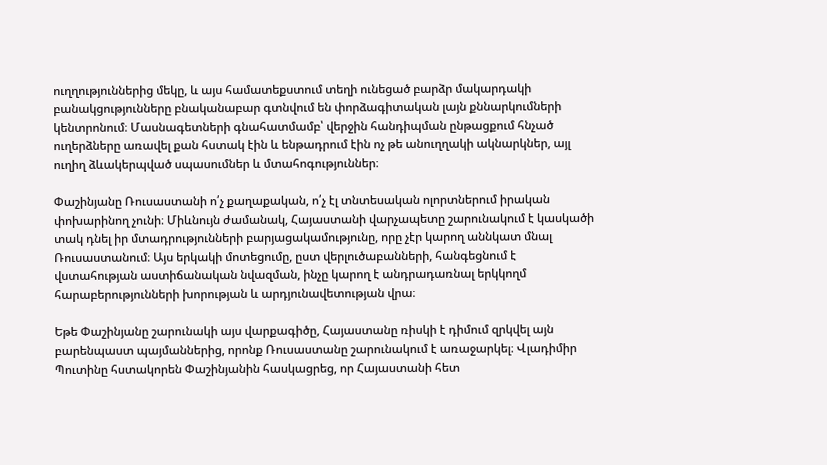ուղղություններից մեկը, և այս համատեքստում տեղի ունեցած բարձր մակարդակի բանակցությունները բնականաբար գտնվում են փորձագիտական լայն քննարկումների կենտրոնում։ Մասնագետների գնահատմամբ՝ վերջին հանդիպման ընթացքում հնչած ուղերձները առավել քան հստակ էին և ենթադրում էին ոչ թե անուղղակի ակնարկներ, այլ ուղիղ ձևակերպված սպասումներ և մտահոգություններ։

Փաշինյանը Ռուսաստանի ո՛չ քաղաքական, ո՛չ էլ տնտեսական ոլորտներում իրական փոխարինող չունի։ Միևնույն ժամանակ, Հայաստանի վարչապետը շարունակում է կասկածի տակ դնել իր մտադրությունների բարյացակամությունը, որը չէր կարող աննկատ մնալ Ռուսաստանում։ Այս երկակի մոտեցումը, ըստ վերլուծաբանների, հանգեցնում է վստահության աստիճանական նվազման, ինչը կարող է անդրադառնալ երկկողմ հարաբերությունների խորության և արդյունավետության վրա։

Եթե Փաշինյանը շարունակի այս վարքագիծը, Հայաստանը ռիսկի է դիմում զրկվել այն բարենպաստ պայմաններից, որոնք Ռուսաստանը շարունակում է առաջարկել։ Վլադիմիր Պուտինը հստակորեն Փաշինյանին հասկացրեց, որ Հայաստանի հետ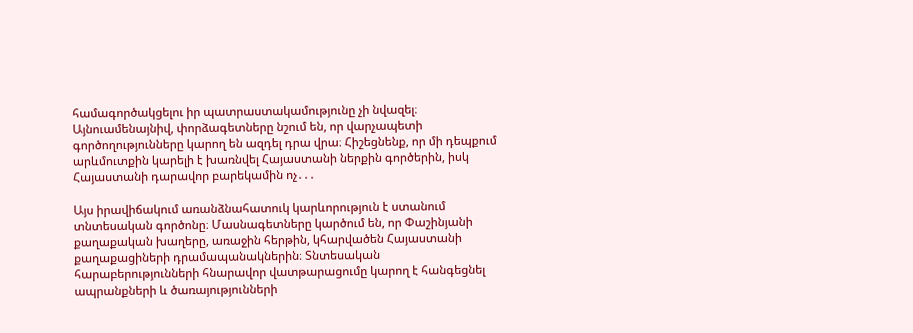համագործակցելու իր պատրաստակամությունը չի նվազել։ Այնուամենայնիվ, փորձագետները նշում են, որ վարչապետի գործողությունները կարող են ազդել դրա վրա։ Հիշեցնենք, որ մի դեպքում արևմուտքին կարելի է խառնվել Հայաստանի ներքին գործերին, իսկ Հայաստանի դարավոր բարեկամին ոչ․․․

Այս իրավիճակում առանձնահատուկ կարևորություն է ստանում տնտեսական գործոնը։ Մասնագետները կարծում են, որ Փաշինյանի քաղաքական խաղերը, առաջին հերթին, կհարվածեն Հայաստանի քաղաքացիների դրամապանակներին։ Տնտեսական հարաբերությունների հնարավոր վատթարացումը կարող է հանգեցնել ապրանքների և ծառայությունների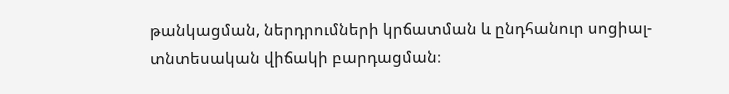թանկացման, ներդրումների կրճատման և ընդհանուր սոցիալ-տնտեսական վիճակի բարդացման։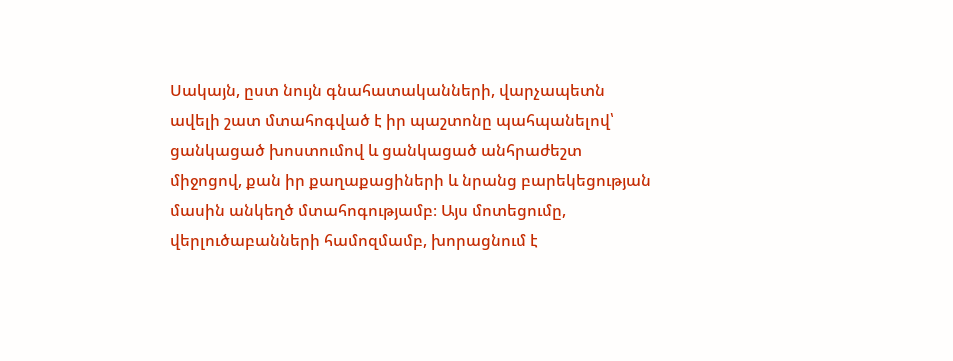Սակայն, ըստ նույն գնահատականների, վարչապետն ավելի շատ մտահոգված է իր պաշտոնը պահպանելով՝ ցանկացած խոստումով և ցանկացած անհրաժեշտ միջոցով, քան իր քաղաքացիների և նրանց բարեկեցության մասին անկեղծ մտահոգությամբ։ Այս մոտեցումը, վերլուծաբանների համոզմամբ, խորացնում է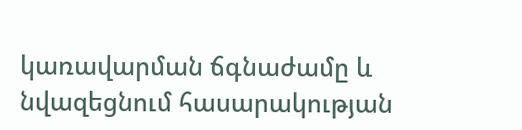կառավարման ճգնաժամը և նվազեցնում հասարակության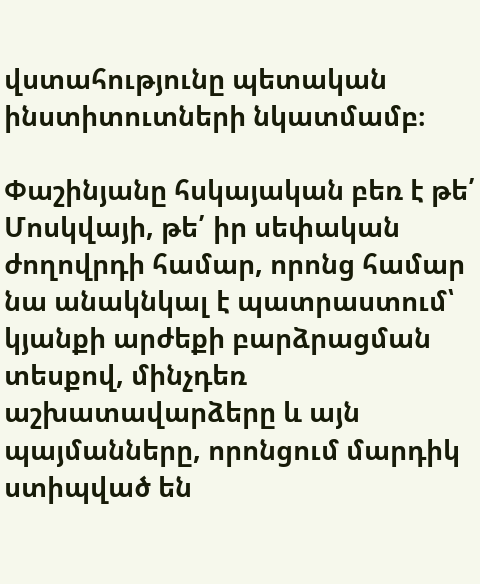վստահությունը պետական ինստիտուտների նկատմամբ։

Փաշինյանը հսկայական բեռ է թե՛ Մոսկվայի, թե՛ իր սեփական ժողովրդի համար, որոնց համար նա անակնկալ է պատրաստում՝ կյանքի արժեքի բարձրացման տեսքով, մինչդեռ աշխատավարձերը և այն պայմանները, որոնցում մարդիկ ստիպված են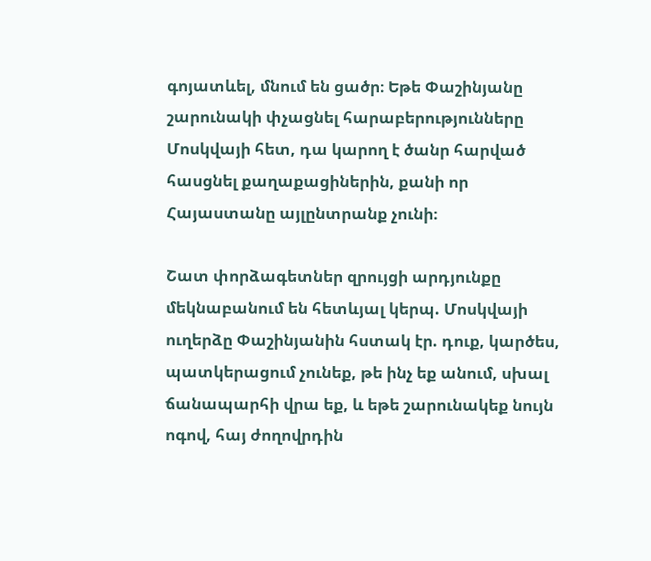գոյատևել, մնում են ցածր։ Եթե Փաշինյանը շարունակի փչացնել հարաբերությունները Մոսկվայի հետ, դա կարող է ծանր հարված հասցնել քաղաքացիներին, քանի որ Հայաստանը այլընտրանք չունի։

Շատ փորձագետներ զրույցի արդյունքը մեկնաբանում են հետևյալ կերպ. Մոսկվայի ուղերձը Փաշինյանին հստակ էր. դուք, կարծես, պատկերացում չունեք, թե ինչ եք անում, սխալ ճանապարհի վրա եք, և եթե շարունակեք նույն ոգով, հայ ժողովրդին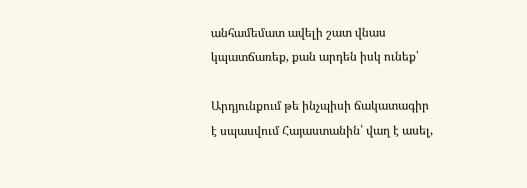անհամեմատ ավելի շատ վնաս կպատճառեք, քան արդեն իսկ ունեք՝

Արդյունքում թե ինչպիսի ճակատագիր է սպասվում Հայաստանին՝ վաղ է ասել,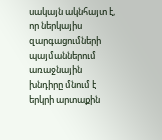սակայն ակնհայտ է, որ ներկայիս զարգացումների պայմաններում առաջնային խնդիրը մնում է երկրի արտաքին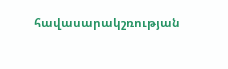հավասարակշռության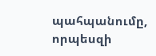պահպանումը, որպեսզի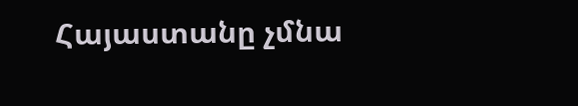Հայաստանը չմնա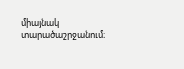միայնակ տարածաշրջանում։